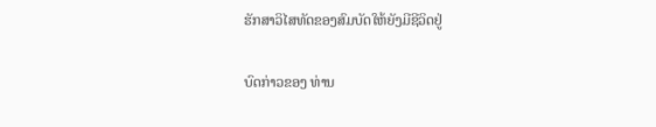ຮັກສາວິໄສທັດຂອງສົມບັດໃຫ້ຍັງມີຊີວິດຢູ່

ບົດກ່າວຂອງ ທ່ານ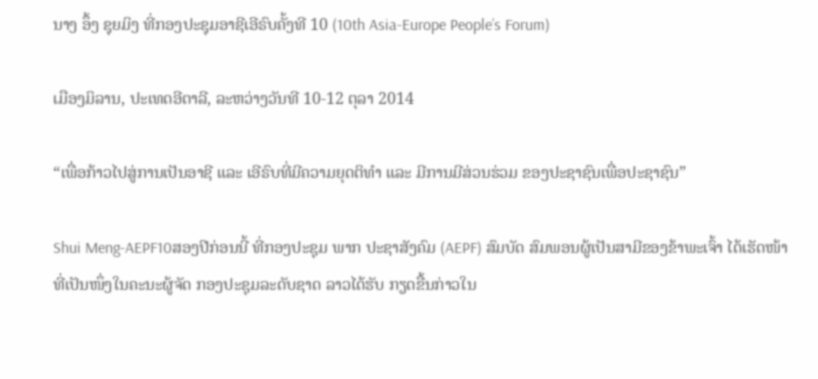ນາງ ອຶ້ງ ຊຸຍມິງ ທີ່ກອງປະຊຸມອາຊີເອີຣົບຄັ້ງທີ 10 (10th Asia-Europe People’s Forum)

ເມືອງມິລານ, ປະເທດອີຕາລີ, ລະຫວ່າງວັນທີ 10-12 ຕຸລາ 2014

“ເພື່ອກ້າວໄປສູ່ການເປັນອາຊີ ແລະ ເອີຣົບທີ່ມີຄວາມຍຸດຕິທຳ ແລະ ມີການມີສ່ວນຮ່ວມ ຂອງປະຊາຊົນເພື່ອປະຊາຊົນ”

Shui Meng-AEPF10ສອງປີກ່ອນນີ້ ທີ່ກອງປະຊຸມ ພາກ ປະຊາສັງຄົມ (AEPF) ສົມບັດ ສົມພອນຜູ້ເປັນສາມີຂອງຂ້າພະເຈົ້າ ໄດ້ເຮັດໜ້າທີ່ເປັນໜຶ່ງໃນຄະນະຜູ້ຈັດ ກອງປະຊຸມລະດັບຊາດ ລາວໄດ້ຮັບ ກຽດຂື້ນກ່າວໃນ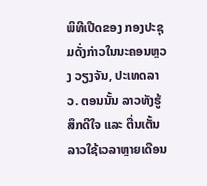ພິທີເປີດຂອງ ກອງປະຊຸມດັ່ງກ່າວໃນນະຄອນຫຼວງ ວຽງຈັນ, ປະເທດລາວ. ຕອນນັ້ນ ລາວທັງຮູ້ສຶກດີໃຈ ແລະ ຕື່ນເຕັ້ນ ລາວໃຊ້ເວລາຫຼາຍເດືອນ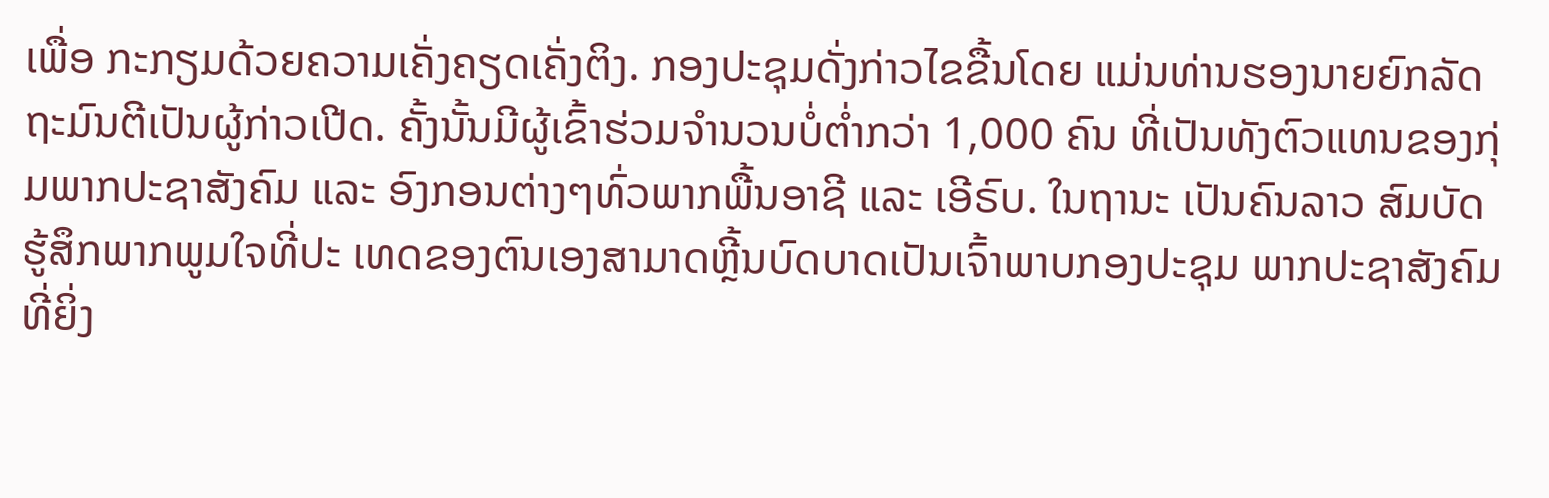ເພື່ອ ກະກຽມດ້ວຍຄວາມເຄັ່ງຄຽດເຄັ່ງຕິງ. ກອງປະຊຸມດັ່ງກ່າວໄຂຂື້ນໂດຍ ແມ່ນທ່ານຮອງນາຍຍົກລັດຖະມົນຕີເປັນຜູ້ກ່າວເປີດ. ຄັ້ງນັ້ນມີຜູ້ເຂົ້າຮ່ວມຈຳນວນບໍ່ຕ່ຳກວ່າ 1,000 ຄົນ ທີ່ເປັນທັງຕົວແທນຂອງກຸ່ມພາກປະຊາສັງຄົມ ແລະ ອົງກອນຕ່າງໆທົ່ວພາກພື້ນອາຊີ ແລະ ເອີຣົບ. ໃນຖານະ ເປັນຄົນລາວ ສົມບັດຮູ້ສຶກພາກພູມໃຈທີ່ປະ ເທດຂອງຕົນເອງສາມາດຫຼີ້ນບົດບາດເປັນເຈົ້າພາບກອງປະຊຸມ ພາກປະຊາສັງຄົມທີ່ຍິ່ງ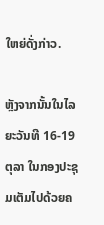ໃຫຍ່ດັ່ງກ່າວ.

ຫຼັງຈາກນັ້ນໃນໄລຍະວັນທີ 16-19 ຕຸລາ ໃນກອງປະຊຸມເຕັມໄປດ້ວຍຄ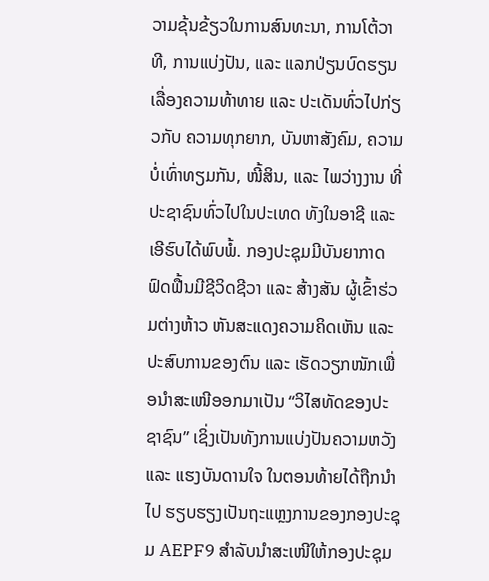ວາມຂຸ້ນຂ້ຽວໃນການສົນທະນາ, ການໂຕ້ວາທີ, ການແບ່ງປັນ, ແລະ ແລກປ່ຽນບົດຮຽນເລື່ອງຄວາມທ້າທາຍ ແລະ ປະເດັນທົ່ວໄປກ່ຽວກັບ ຄວາມທຸກຍາກ, ບັນຫາສັງຄົມ, ຄວາມບໍ່ເທົ່າທຽມກັນ, ໜີ້ສິນ, ແລະ ໄພວ່າງງານ ທີ່ປະຊາຊົນທົ່ວໄປໃນປະເທດ ທັງໃນອາຊີ ແລະ ເອີຮົບໄດ້ພົບພໍ້. ກອງປະຊຸມມີບັນຍາກາດຟົດຟື້ນມີຊີວິດຊີວາ ແລະ ສ້າງສັນ ຜູ້ເຂົ້າຮ່ວມຕ່າງຫ້າວ ຫັນສະແດງຄວາມຄິດເຫັນ ແລະ ປະສົບການຂອງຕົນ ແລະ ເຮັດວຽກໜັກເພື່ອນຳສະເໜີອອກມາເປັນ “ວິໄສທັດຂອງປະຊາຊົນ” ເຊິ່ງເປັນທັງການແບ່ງປັນຄວາມຫວັງ ແລະ ແຮງບັນດານໃຈ ໃນຕອນທ້າຍໄດ້ຖືກນຳໄປ ຮຽບຮຽງເປັນຖະແຫຼງການຂອງກອງປະຊຸມ AEPF9 ສຳລັບນຳສະເໜີໃຫ້ກອງປະຊຸມ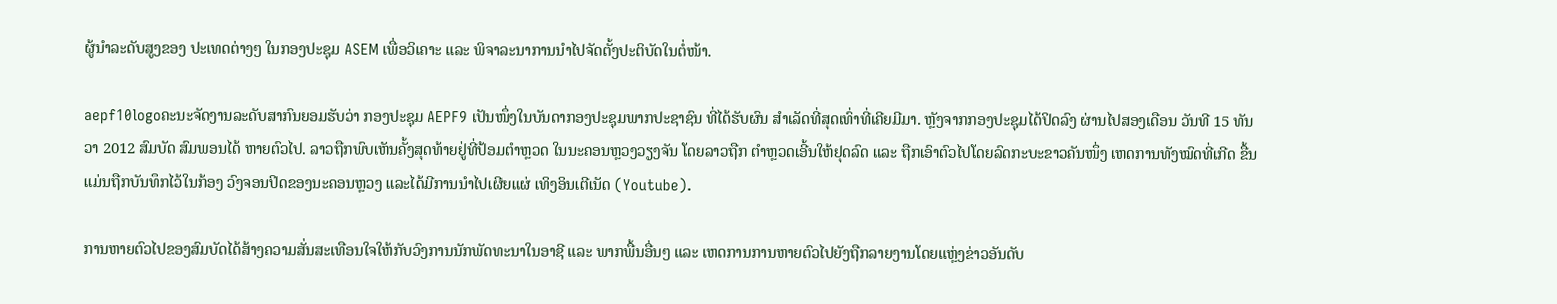ຜູ້ນຳລະດັບສູງຂອງ ປະເທດຕ່າງໆ ໃນກອງປະຊຸມ ASEM ເພື່ອວິເຄາະ ແລະ ພິຈາລະນາການນຳໄປຈັດຕັ້ງປະຕິບັດໃນຕໍ່ໜ້າ.

aepf10logoຄະນະຈັດງານລະດັບສາກົນຍອມຮັບວ່າ ກອງປະຊຸມ AEPF9 ເປັນໜຶ່ງໃນບັນດາກອງປະຊຸມພາກປະຊາຊົນ ທີ່ໄດ້ຮັບຜົນ ສຳເລັດທີ່ສຸດເທົ່າທີ່ເຄີຍມີມາ. ຫຼັງຈາກກອງປະຊຸມໄດ້ປິດລົງ ຜ່ານໄປສອງເດືອນ ວັນທີ 15 ທັນວາ 2012 ສົມບັດ ສົມພອນໄດ້ ຫາຍຕົວໄປ. ລາວຖືກພົບເຫັນຄັ້ງສຸດທ້າຍຢູ່ທີ່ປ້ອມຕຳຫຼວດ ໃນນະຄອນຫຼວງວຽງຈັນ ໂດຍລາວຖືກ ຕຳຫຼວດເອີ້ນໃຫ້ຢຸດລົດ ແລະ ຖືກເອົາຕົວໄປໂດຍລົດກະບະຂາວຄັນໜຶ່ງ ເຫດການທັງໝົດທີ່ເກີດ ຂື້ນແມ່ນຖືກບັນທຶກໄວ້ໃນກ້ອງ ວົງຈອນປິດຂອງນະຄອນຫຼວງ ແລະໄດ້ມີການນຳໄປເຜີຍແຜ່ ເທິງອິນເຕີເນັດ (Youtube).

ການຫາຍຕົວໄປຂອງສົມບັດໄດ້ສ້າງຄວາມສັ່ນສະເທືອນໃຈໃຫ້ກັບວົງການນັກພັດທະນາໃນອາຊີ ແລະ ພາກພື້ນອື່ນໆ ແລະ ເຫດການການຫາຍຕົວໄປຍັງຖືກລາຍງານໂດຍແຫຼ່ງຂ່າວອັນດັບ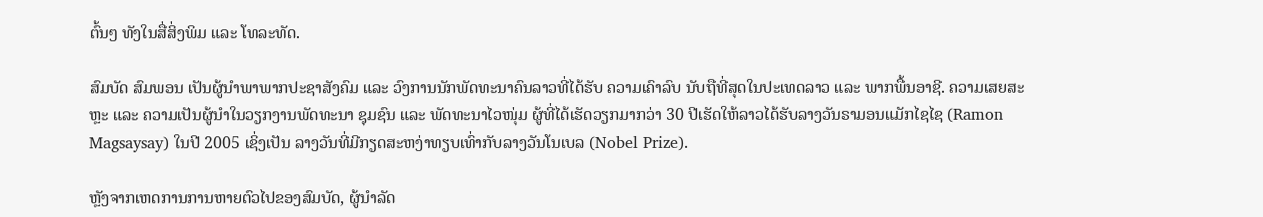ຕົ້ນໆ ທັງໃນສື່ສິ່ງພິມ ແລະ ໂທລະທັດ.

ສົມບັດ ສົມພອນ ເປັນຜູ້ນຳພາພາກປະຊາສັງຄົມ ແລະ ວົງການນັກພັດທະນາຄົນລາວທີ່ໄດ້ຮັບ ຄວາມເຄົາລົບ ນັບຖືທີ່ສຸດໃນປະເທດລາວ ແລະ ພາກພື້ນອາຊີ. ຄວາມເສຍສະຫຼະ ແລະ ຄວາມເປັນຜູ້ນຳໃນວຽກງານພັດທະນາ ຊຸມຊົນ ແລະ ພັດທະນາໄວໜຸ່ມ ຜູ້ທີ່ໄດ້ເຮັດວຽກມາກວ່າ 30 ປີເຮັດໃຫ້ລາວໄດ້ຮັບລາງວັນຣາມອນແມັກໄຊໄຊ (Ramon Magsaysay) ໃນປີ 2005 ເຊິ່ງເປັນ ລາງວັນທີ່ມີກຽດສະຫງ່າທຽບເທົ່າກັບລາງວັນໂນເບລ (Nobel Prize).

ຫຼັງຈາກເຫດການການຫາຍຕົວໄປຂອງສົມບັດ, ຜູ້ນຳລັດ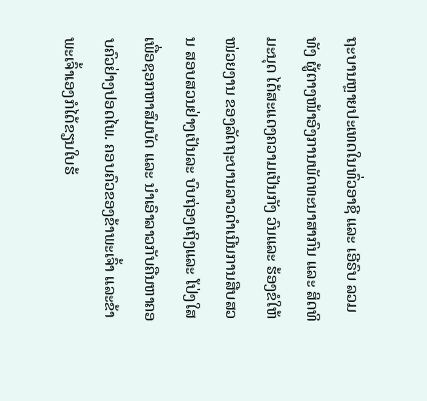ຖະບານຫຼາຍປະເທດໃນທົ່ວອາຊີ ແລະ ເອີຣົບ ລວມທັງ ຜູ້ຕາງໜ້າອົງການພັດທະນາສາກົນ ແລະ ສິດທິມະນຸດ ໄດ້ສະແດງຄວາມເປັນກັງ ວົນແລະ ຮ້ອງຂໍໃຫ້ໜ່ວຍງານ ຂອງລັດຖະບານລາວດຳເນີນການສືບສວນ ສອບສວນຢ່າງເປັນລະ ບົບຖ່ອງເຖິງແລະ ໂປ່ງໃສ ເພື່ອຊອກຫາສົມບັດ ແລະ ນຳເອົາລາວກັບຄືນຫາຄອບຄົວຢ່າງປອດໄພ. ຄອບຄົວຂອງຂ້າພະເຈົ້າ ແລະຂ້າພະເຈົ້າເອງກໍໄດ້ຂຽນໃບຮ້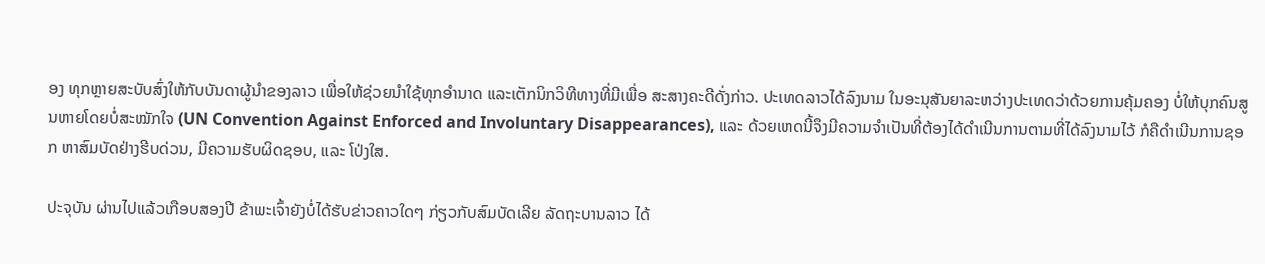ອງ ທຸກຫຼາຍສະບັບສົ່ງໃຫ້ກັບບັນດາຜູ້ນຳຂອງລາວ ເພື່ອໃຫ້ຊ່ວຍນຳໃຊ້ທຸກອຳນາດ ແລະເຕັກນິກວິທີທາງທີ່ມີເພື່ອ ສະສາງຄະດີດັ່ງກ່າວ. ປະເທດລາວໄດ້ລົງນາມ ໃນອະນຸສັນຍາລະຫວ່າງປະເທດວ່າດ້ວຍການຄຸ້ມຄອງ ບໍ່ໃຫ້ບຸກຄົນສູນຫາຍໂດຍບໍ່ສະໝັກໃຈ (UN Convention Against Enforced and Involuntary Disappearances), ແລະ ດ້ວຍເຫດນີ້ຈຶງມີຄວາມຈຳເປັນທີ່ຕ້ອງໄດ້ດຳເນີນການຕາມທີ່ໄດ້ລົງນາມໄວ້ ກໍຄືດຳເນີນການຊອກ ຫາສົມບັດຢ່າງຮີບດ່ວນ, ມີຄວາມຮັບຜິດຊອບ, ແລະ ໂປ່ງໃສ.

ປະຈຸບັນ ຜ່ານໄປແລ້ວເກືອບສອງປີ ຂ້າພະເຈົ້າຍັງບໍ່ໄດ້ຮັບຂ່າວຄາວໃດໆ ກ່ຽວກັບສົມບັດເລີຍ ລັດຖະບານລາວ ໄດ້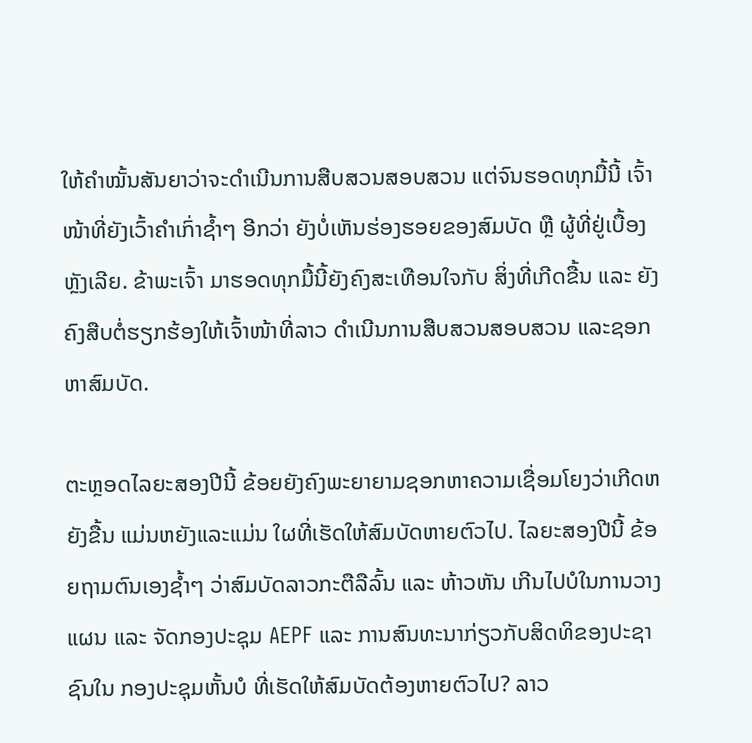ໃຫ້ຄຳໝັ້ນສັນຍາວ່າຈະດຳເນີນການສືບສວນສອບສວນ ແຕ່ຈົນຮອດທຸກມື້ນີ້ ເຈົ້າໜ້າທີ່ຍັງເວົ້າຄຳເກົ່າຊ້ຳໆ ອີກວ່າ ຍັງບໍ່ເຫັນຮ່ອງຮອຍຂອງສົມບັດ ຫຼື ຜູ້ທີ່ຢູ່ເບື້ອງຫຼັງເລີຍ. ຂ້າພະເຈົ້າ ມາຮອດທຸກມື້ນີ້ຍັງຄົງສະເທືອນໃຈກັບ ສິ່ງທີ່ເກີດຂື້ນ ແລະ ຍັງຄົງສືບຕໍ່ຮຽກຮ້ອງໃຫ້ເຈົ້າໜ້າທີ່ລາວ ດຳເນີນການສືບສວນສອບສວນ ແລະຊອກຫາສົມບັດ.

ຕະຫຼອດໄລຍະສອງປີນີ້ ຂ້ອຍຍັງຄົງພະຍາຍາມຊອກຫາຄວາມເຊື່ອມໂຍງວ່າເກີດຫຍັງຂື້ນ ແມ່ນຫຍັງແລະແມ່ນ ໃຜທີ່ເຮັດໃຫ້ສົມບັດຫາຍຕົວໄປ. ໄລຍະສອງປີນີ້ ຂ້ອຍຖາມຕົນເອງຊໍ້າໆ ວ່າສົມບັດລາວກະຕືລືລົ້ນ ແລະ ຫ້າວຫັນ ເກີນໄປບໍໃນການວາງແຜນ ແລະ ຈັດກອງປະຊຸມ AEPF ແລະ ການສົນທະນາກ່ຽວກັບສິດທິຂອງປະຊາຊົນໃນ ກອງປະຊຸມຫັ້ນບໍ ທີ່ເຮັດໃຫ້ສົມບັດຕ້ອງຫາຍຕົວໄປ? ລາວ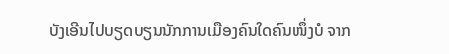ບັງເອີນໄປບຽດບຽນນັກການເມືອງຄົນໃດຄົນໜຶ່ງບໍ ຈາກ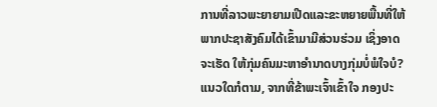ການທີ່ລາວພະຍາຍາມເປີດແລະຂະຫຍາຍພື້ນທີ່ໃຫ້ພາກປະຊາສັງຄົມໄດ້ເຂົ້າມາມີສ່ວນຮ່ວມ ເຊິ່ງອາດຈະເຮັດ ໃຫ້ກຸ່ມຄົນມະຫາອຳນາດບາງກຸ່ມບໍ່ພໍໃຈບໍ? ແນວໃດກໍຕາມ, ຈາກທີ່ຂ້າພະເຈົ້າເຂົ້າໃຈ ກອງປະ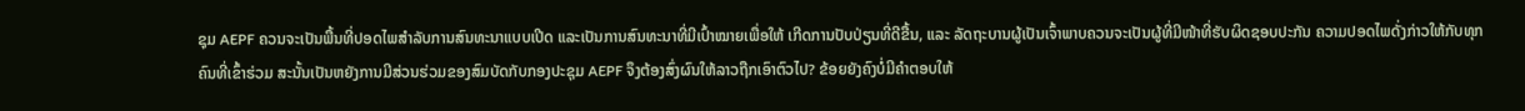ຊຸມ AEPF ຄວນຈະເປັນພື້ນທີ່ປອດໄພສຳລັບການສົນທະນາແບບເປີດ ແລະເປັນການສົນທະນາທີ່ມີເປົ້າໝາຍເພື່ອໃຫ້ ເກີດການປັບປ່ຽນທີ່ດີຂື້ນ, ແລະ ລັດຖະບານຜູ້ເປັນເຈົ້າພາບຄວນຈະເປັນຜູ້ທີ່ມີໜ້າທີ່ຮັບຜິດຊອບປະກັນ ຄວາມປອດໄພດັ່ງກ່າວໃຫ້ກັບທຸກຄົນທີ່ເຂົ້າຮ່ວມ ສະນັ້ນເປັນຫຍັງການມີສ່ວນຮ່ວມຂອງສົມບັດກັບກອງປະຊຸມ AEPF ຈຶງຕ້ອງສົ່ງຜົນໃຫ້ລາວຖືກເອົາຕົວໄປ? ຂ້ອຍຍັງຄົງບໍ່ມີຄຳຕອບໃຫ້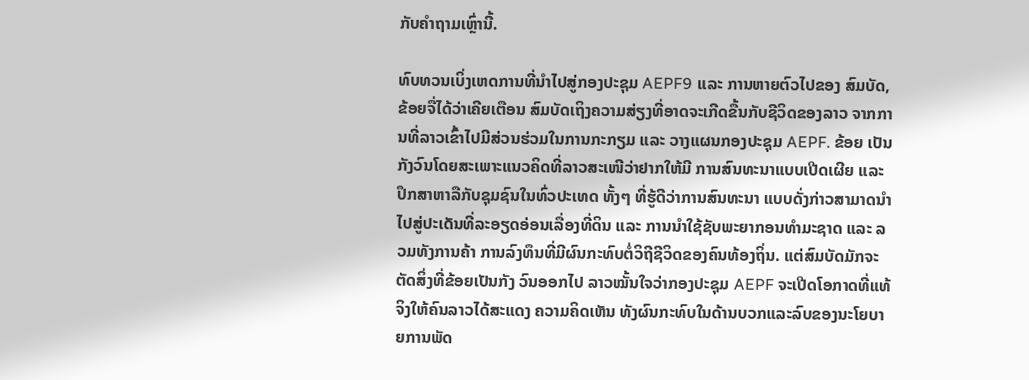ກັບຄຳຖາມເຫຼົ່ານີ້.

ທົບທວນເບິ່ງເຫດການທີ່ນຳໄປສູ່ກອງປະຊຸມ AEPF9 ແລະ ການຫາຍຕົວໄປຂອງ ສົມບັດ, ຂ້ອຍຈື່ໄດ້ວ່າເຄີຍເຕືອນ ສົມບັດເຖິງຄວາມສ່ຽງທີ່ອາດຈະເກີດຂື້ນກັບຊີວິດຂອງລາວ ຈາກການທີ່ລາວເຂົ້າໄປມີສ່ວນຮ່ວມໃນການກະກຽມ ແລະ ວາງແຜນກອງປະຊຸມ AEPF. ຂ້ອຍ ເປັນກັງວົນໂດຍສະເພາະແນວຄິດທີ່ລາວສະເໜີວ່າຢາກໃຫ້ມີ ການສົນທະນາແບບເປີດເຜີຍ ແລະ ປຶກສາຫາລືກັບຊຸມຊົນໃນທົ່ວປະເທດ ທັ້ງໆ ທີ່ຮູ້ດີວ່າການສົນທະນາ ແບບດັ່ງກ່າວສາມາດນຳໄປສູ່ປະເດັນທີ່ລະອຽດອ່ອນເລື່ອງທີ່ດິນ ແລະ ການນຳໃຊ້ຊັບພະຍາກອນທຳມະຊາດ ແລະ ລວມທັງການຄ້າ ການລົງທຶນທີ່ມີຜົນກະທົບຕໍ່ວິຖີຊີວິດຂອງຄົນທ້ອງຖິ່ນ. ແຕ່ສົມບັດມັກຈະຕັດສິ່ງທີ່ຂ້ອຍເປັນກັງ ວົນອອກໄປ ລາວໝັ້ນໃຈວ່າກອງປະຊຸມ AEPF ຈະເປີດໂອກາດທີ່ແທ້ຈິງໃຫ້ຄົນລາວໄດ້ສະແດງ ຄວາມຄິດເຫັນ ທັງຜົນກະທົບໃນດ້ານບວກແລະລົບຂອງນະໂຍບາຍການພັດ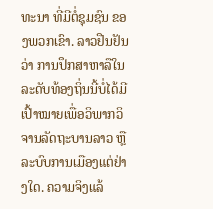ທະນາ ທີ່ມີຕໍ່ຊຸມຊົນ ຂອງພວກເຂົາ. ລາວຢືນຢັນວ່າ ການປຶກສາຫາລືໃນລະດັບທ້ອງຖິ່ນນີ້ບໍ່ໄດ້ມີເປົ້າໝາຍເພື່ອວິພາກວິ ຈານລັດຖະບານລາວ ຫຼື ລະບົບການເມືອງແຕ່ຢ່າງໃດ. ຄວາມຈິງແລ້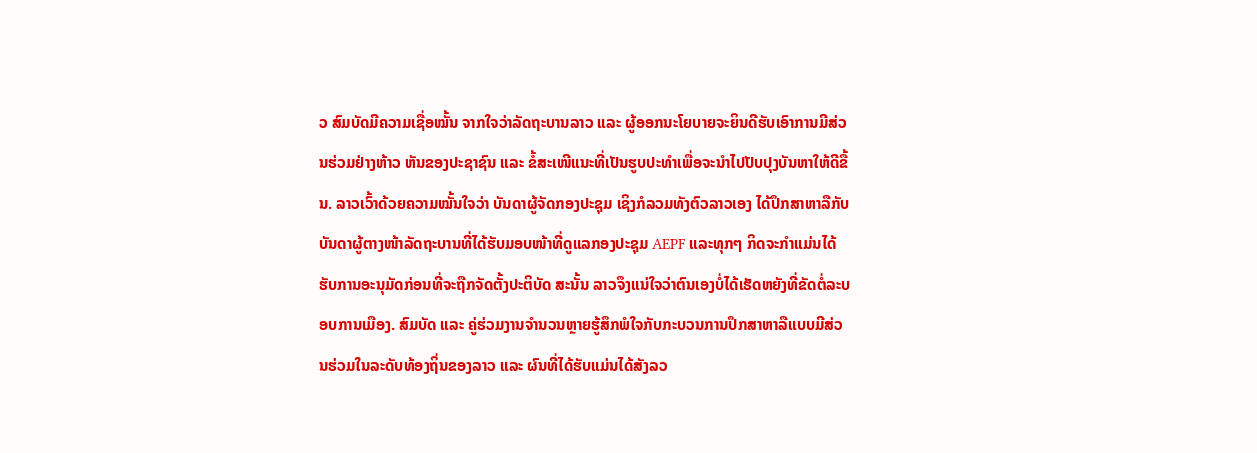ວ ສົມບັດມີຄວາມເຊື່ອໝັ້ນ ຈາກໃຈວ່າລັດຖະບານລາວ ແລະ ຜູ້ອອກນະໂຍບາຍຈະຍິນດີຮັບເອົາການມີສ່ວນຮ່ວມຢ່າງຫ້າວ ຫັນຂອງປະຊາຊົນ ແລະ ຂໍ້ສະເໜີແນະທີ່ເປັນຮູບປະທຳເພື່ອຈະນຳໄປປັບປຸງບັນຫາໃຫ້ດີຂື້ນ. ລາວເວົ້າດ້ວຍຄວາມໝັ້ນໃຈວ່າ ບັນດາຜູ້ຈັດກອງປະຊຸມ ເຊິງກໍລວມທັງຕົວລາວເອງ ໄດ້ປຶກສາຫາລືກັບບັນດາຜູ້ຕາງໜ້າລັດຖະບານທີ່ໄດ້ຮັບມອບໜ້າທີ່ດູແລກອງປະຊຸມ AEPF ແລະທຸກໆ ກິດຈະກຳແມ່ນໄດ້ຮັບການອະນຸມັດກ່ອນທີ່ຈະຖືກຈັດຕັ້ງປະຕິບັດ ສະນັ້ນ ລາວຈຶງແນ່ໃຈວ່າຕົນເອງບໍ່ໄດ້ເຮັດຫຍັງທີ່ຂັດຕໍ່ລະບອບການເມືອງ. ສົມບັດ ແລະ ຄູ່ຮ່ວມງານຈຳນວນຫຼາຍຮູ້ສຶກພໍໃຈກັບກະບວນການປຶກສາຫາລືແບບມີສ່ວນຮ່ວມໃນລະດັບທ້ອງຖິ່ນຂອງລາວ ແລະ ຜົນທີ່ໄດ້ຮັບແມ່ນໄດ້ສັງລວ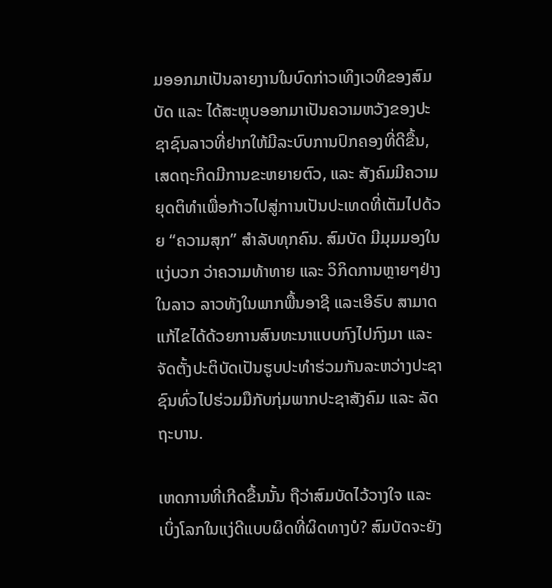ມອອກມາເປັນລາຍງານໃນບົດກ່າວເທິງເວທີຂອງສົມບັດ ແລະ ໄດ້ສະຫຼຸບອອກມາເປັນຄວາມຫວັງຂອງປະຊາຊົນລາວທີ່ຢາກໃຫ້ມີລະບົບການປົກຄອງທີ່ດີຂື້ນ, ເສດຖະກິດມີການຂະຫຍາຍຕົວ, ແລະ ສັງຄົມມີຄວາມຍຸດຕິທຳເພື່ອກ້າວໄປສູ່ການເປັນປະເທດທີ່ເຕັມໄປດ້ວຍ “ຄວາມສຸກ” ສຳລັບທຸກຄົນ. ສົມບັດ ມີມຸມມອງໃນແງ່ບວກ ວ່າຄວາມທ້າທາຍ ແລະ ວິກິດການຫຼາຍໆຢ່າງໃນລາວ ລາວທັງໃນພາກພື້ນອາຊີ ແລະເອີຣົບ ສາມາດແກ້ໄຂໄດ້ດ້ວຍການສົນທະນາແບບກົງໄປກົງມາ ແລະ ຈັດຕັ້ງປະຕິບັດເປັນຮູບປະທຳຮ່ວມກັນລະຫວ່າງປະຊາຊົນທົ່ວໄປຮ່ວມມືກັບກຸ່ມພາກປະຊາສັງຄົມ ແລະ ລັດຖະບານ.

ເຫດການທີ່ເກີດຂື້ນນັ້ນ ຖືວ່າສົມບັດໄວ້ວາງໃຈ ແລະ ເບິ່ງໂລກໃນແງ່ດີແບບຜິດທີ່ຜິດທາງບໍ? ສົມບັດຈະຍັງ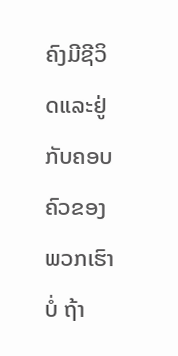ຄົງມີຊີວິດແລະຢູ່ກັບຄອບຄົວຂອງພວກເຮົາບໍ່ ຖ້າ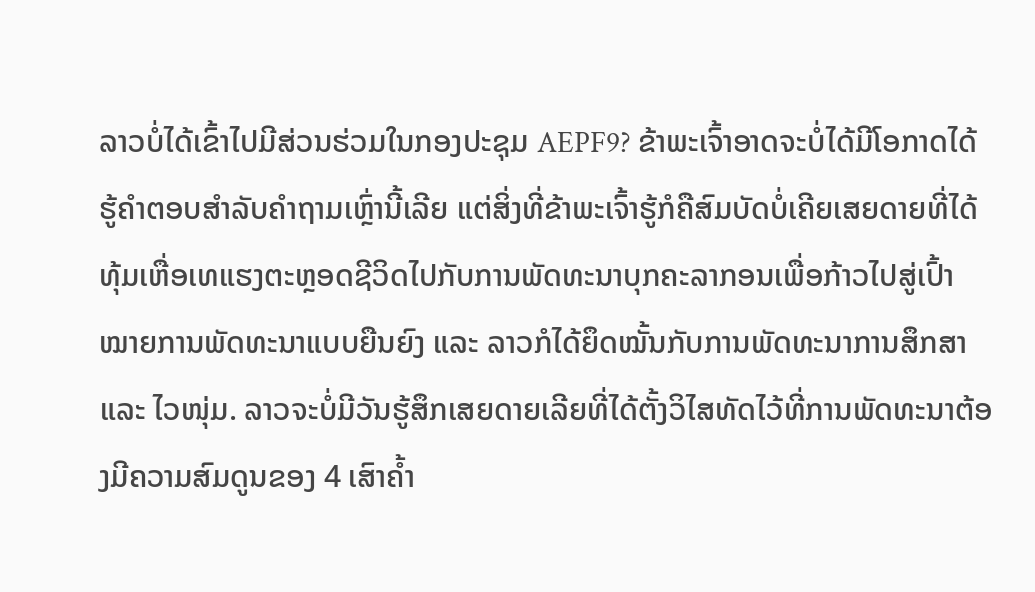ລາວບໍ່ໄດ້ເຂົ້າໄປມີສ່ວນຮ່ວມໃນກອງປະຊຸມ AEPF9? ຂ້າພະເຈົ້າອາດຈະບໍ່ໄດ້ມີໂອກາດໄດ້ຮູ້ຄຳຕອບສຳລັບຄຳຖາມເຫຼົ່ານີ້ເລີຍ ແຕ່ສິ່ງທີ່ຂ້າພະເຈົ້າຮູ້ກໍຄືສົມບັດບໍ່ເຄີຍເສຍດາຍທີ່ໄດ້ທຸ້ມເຫື່ອເທແຮງຕະຫຼອດຊີວິດໄປກັບການພັດທະນາບຸກຄະລາກອນເພື່ອກ້າວໄປສູ່ເປົ້າໝາຍການພັດທະນາແບບຍືນຍົງ ແລະ ລາວກໍໄດ້ຍຶດໝັ້ນກັບການພັດທະນາການສຶກສາ ແລະ ໄວໜຸ່ມ. ລາວຈະບໍ່ມີວັນຮູ້ສຶກເສຍດາຍເລີຍທີ່ໄດ້ຕັ້ງວິໄສທັດໄວ້ທີ່ການພັດທະນາຕ້ອງມີຄວາມສົມດູນຂອງ 4 ເສົາຄ້ຳ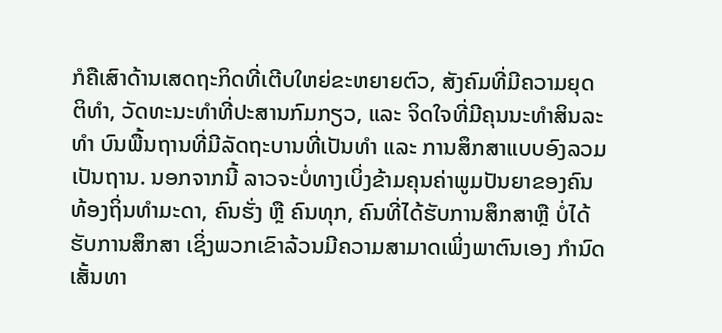ກໍຄືເສົາດ້ານເສດຖະກິດທີ່ເຕີບໃຫຍ່ຂະຫຍາຍຕົວ, ສັງຄົມທີ່ມີຄວາມຍຸດຕິທຳ, ວັດທະນະທຳທີ່ປະສານກົມກຽວ, ແລະ ຈິດໃຈທີ່ມີຄຸນນະທຳສິນລະທຳ ບົນພື້ນຖານທີ່ມີລັດຖະບານທີ່ເປັນທຳ ແລະ ການສຶກສາແບບອົງລວມເປັນຖານ. ນອກຈາກນີ້ ລາວຈະບໍ່ທາງເບິ່ງຂ້າມຄຸນຄ່າພູມປັນຍາຂອງຄົນທ້ອງຖິ່ນທຳມະດາ, ຄົນຮັ່ງ ຫຼື ຄົນທຸກ, ຄົນທີ່ໄດ້ຮັບການສຶກສາຫຼື ບໍ່ໄດ້ຮັບການສຶກສາ ເຊິ່ງພວກເຂົາລ້ວນມີຄວາມສາມາດເພິ່ງພາຕົນເອງ ກຳນົດເສັ້ນທາ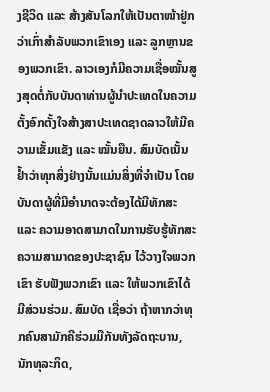ງຊີວິດ ແລະ ສ້າງສັນໂລກໃຫ້ເປັນຕາໜ້າຢູ່ກວ່າເກົ່າສຳລັບພວກເຂົາເອງ ແລະ ລູກຫຼານຂອງພວກເຂົາ. ລາວເອງກໍມີຄວາມເຊື່ອໝັ້ນສູງສຸດຕໍ່ກັບບັນດາທ່ານຜູ້ນຳປະເທດໃນຄວາມຕັ້ງອົກຕັ້ງໃຈສ້າງສາປະເທດຊາດລາວໃຫ້ມີຄວາມເຂັ້ມແຂັງ ແລະ ໝັ້ນຍືນ. ສົມບັດເນັ້ນຢ້ຳວ່າທຸກສິ່ງຢ່າງນັ້ນແມ່ນສິ່ງທີ່ຈຳເປັນ ໂດຍບັນດາຜູ້ທີ່ມີອຳນາດຈະຕ້ອງໄດ້ມີທັກສະ ແລະ ຄວາມອາດສາມາດໃນການຮັບຮູ້ທັກສະຄວາມສາມາດຂອງປະຊາຊົນ ໄວ້ວາງໃຈພວກເຂົາ ຮັບຟັງພວກເຂົາ ແລະ ໃຫ້ພວກເຂົາໄດ້ມີສ່ວນຮ່ວມ. ສົມບັດ ເຊື່ອວ່າ ຖ້າຫາກວ່າທຸກຄົນສາມັກຄີຮ່ວມມືກັນທັງລັດຖະບານ, ນັກທຸລະກິດ,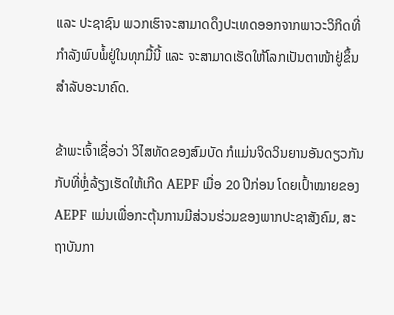ແລະ ປະຊາຊົນ ພວກເຮົາຈະສາມາດດຶງປະເທດອອກຈາກພາວະວິກິດທີ່ກຳລັງພົບພໍ້ຢູ່ໃນທຸກມື້ນີ້ ແລະ ຈະສາມາດເຮັດໃຫ້ໂລກເປັນຕາໜ້າຢູ່ຂຶ້ນສຳລັບອະນາຄົດ.

ຂ້າພະເຈົ້າເຊື່ອວ່າ ວິໄສທັດຂອງສົມບັດ ກໍແມ່ນຈິດວິນຍານອັນດຽວກັນກັບທີ່ຫຼໍ່ລ້ຽງເຮັດໃຫ້ເກີດ AEPF ເມື່ອ 20 ປີກ່ອນ ໂດຍເປົ້າໝາຍຂອງ AEPF ແມ່ນເພື່ອກະຕຸ້ນການມີສ່ວນຮ່ວມຂອງພາກປະຊາສັງຄົມ, ສະຖາບັນກາ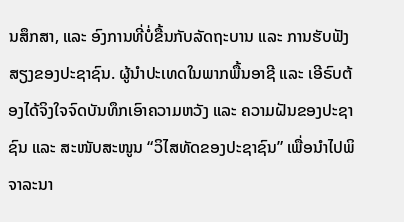ນສຶກສາ, ແລະ ອົງການທີ່ບໍ່ຂື້ນກັບລັດຖະບານ ແລະ ການຮັບຟັງສຽງຂອງປະຊາຊົນ. ຜູ້ນຳປະເທດໃນພາກພື້ນອາຊີ ແລະ ເອີຣົບຕ້ອງໄດ້ຈິງໃຈຈົດບັນທຶກເອົາຄວາມຫວັງ ແລະ ຄວາມຝັນຂອງປະຊາຊົນ ແລະ ສະໜັບສະໜູນ “ວິໄສທັດຂອງປະຊາຊົນ” ເພື່ອນຳໄປພິຈາລະນາ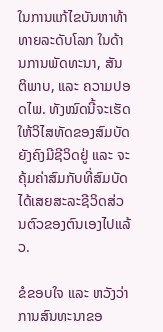ໃນການແກ້ໄຂບັນຫາທ້າທາຍລະດັບໂລກ ໃນດ້ານການພັດທະນາ, ສັນຕິພາບ, ແລະ ຄວາມປອດໄພ. ທັງໝົດນີ້ຈະເຮັດໃຫ້ວິໄສທັດຂອງສົມບັດຍັງຄົງມີຊີວິດຢູ່ ແລະ ຈະຄຸ້ມຄ່າສົມກັບທີ່ສົມບັດໄດ້ເສຍສະລະຊີວິດສ່ວນຕົວຂອງຕົນເອງໄປແລ້ວ.

ຂໍຂອບໃຈ ແລະ ຫວັງວ່າການສົນທະນາຂອ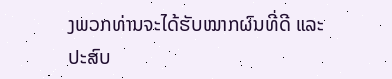ງພວກທ່ານຈະໄດ້ຮັບໝາກຜົນທີ່ດີ ແລະ ປະສົບ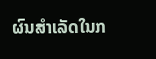ຜົນສຳເລັດໃນກ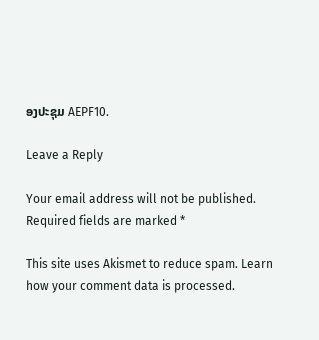ອງປະຊຸມ AEPF10.

Leave a Reply

Your email address will not be published. Required fields are marked *

This site uses Akismet to reduce spam. Learn how your comment data is processed.